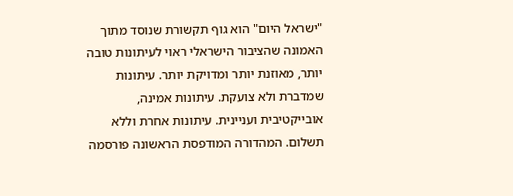"ישראל היום" הוא גוף תקשורת שנוסד מתוך האמונה שהציבור הישראלי ראוי לעיתונות טובה יותר, מאוזנת יותר ומדויקת יותר. עיתונות שמדברת ולא צועקת. עיתונות אמינה, אובייקטיבית ועניינית. עיתונות אחרת וללא תשלום. המהדורה המודפסת הראשונה פורסמה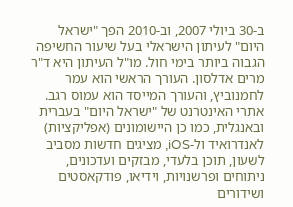ב-30 ביולי 2007, וב-2010 הפך "ישראל היום" לעיתון הישראלי בעל שיעור החשיפה הגבוה ביותר בימי חול. מו"ל העיתון היא ד"ר מרים אדלסון. העורך הראשי הוא עמר לחמנוביץ, והעורך המייסד הוא עמוס רגב. אתרי האינטרנט של "ישראל היום" בעברית ובאנגלית, כמו כן היישומונים (אפליקציות) לאנדרואיד ול-iOS, מציגים חדשות מסביב לשעון, תוכן בלעדי, מבזקים ועדכונים, ניתוחים ופרשנויות, וידיאו, פודקאסטים ושידורים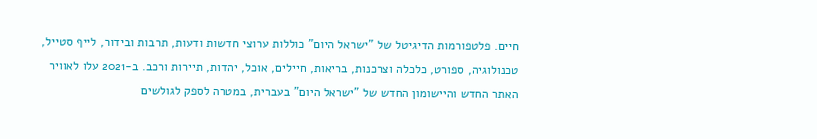חיים. פלטפורמות הדיגיטל של "ישראל היום" כוללות ערוצי חדשות ודעות, תרבות ובידור, לייף סטייל, טכנולוגיה, ספורט, כלכלה וצרכנות, בריאות, חיילים, אוכל, יהדות, תיירות ורכב. ב-2021 עלו לאוויר האתר החדש והיישומון החדש של "ישראל היום" בעברית, במטרה לספק לגולשים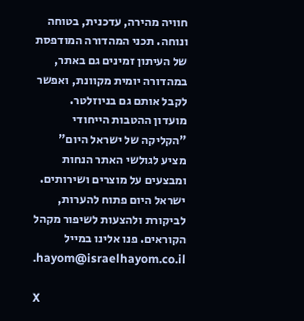חוויה מהירה, עדכנית, בטוחה ונוחה. תכני המהדורה המודפסת של העיתון זמינים גם באתר, במהדורה יומית מקוונת, ואפשר לקבל אותם גם בניוזלטר. מועדון ההטבות הייחודי "הקליקה של ישראל היום" מציע לגולשי האתר הנחות ומבצעים על מוצרים ושירותים. ישראל היום פתוח להערות, לביקורת ולהצעות לשיפור מקהל הקוראים. פנו אלינו במייל hayom@israelhayom.co.il.

X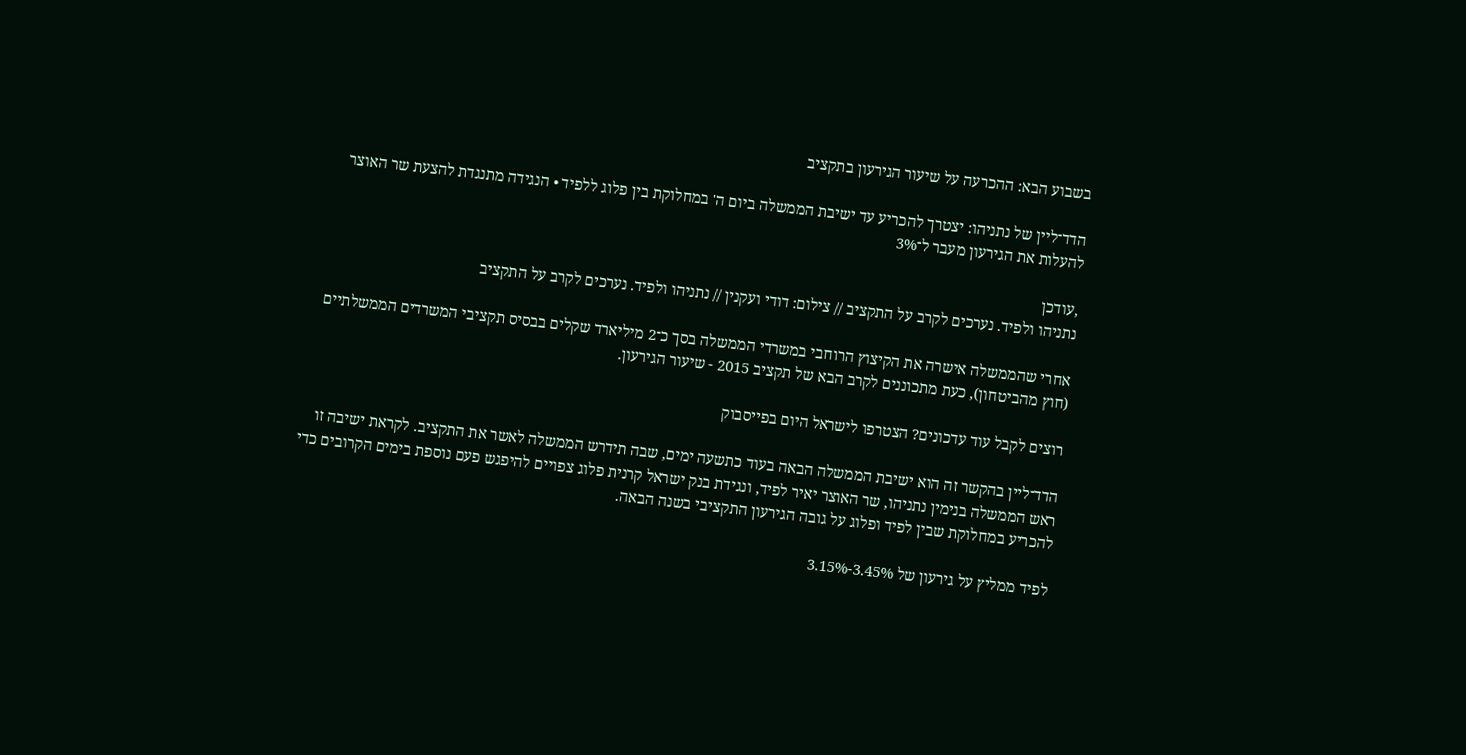בשבוע הבא: ההכרעה על שיעור הגירעון בתקציב

הדד־ליין של נתניהו: יצטרך להכריע עד ישיבת הממשלה ביום ה' במחלוקת בין פלוג ללפיד • הנגידה מתנגדת להצעת שר האוצר להעלות את הגירעון מעבר ל־3%

,עודכן
נתניהו ולפיד. נערכים לקרב על התקציב // צילום: דודי ועקנין // נתניהו ולפיד. נערכים לקרב על התקציב

אחרי שהממשלה אישרה את הקיצוץ הרוחבי במשרדי הממשלה בסך כ־2 מיליארד שקלים בבסיס תקציבי המשרדים הממשלתיים (חוץ מהביטחון), כעת מתכוננים לקרב הבא של תקציב 2015 - שיעור הגירעון.

רוצים לקבל עוד עדכונים? הצטרפו לישראל היום בפייסבוק

הדד־ליין בהקשר זה הוא ישיבת הממשלה הבאה בעוד כתשעה ימים, שבה תידרש הממשלה לאשר את התקציב. לקראת ישיבה זו ראש הממשלה בנימין נתניהו, שר האוצר יאיר לפיד, ונגידת בנק ישראל קרנית פלוג צפויים להיפגש פעם נוספת בימים הקרובים כדי להכריע במחלוקת שבין לפיד ופלוג על גובה הגירעון התקציבי בשנה הבאה.

לפיד ממליץ על גירעון של 3.45%-3.15%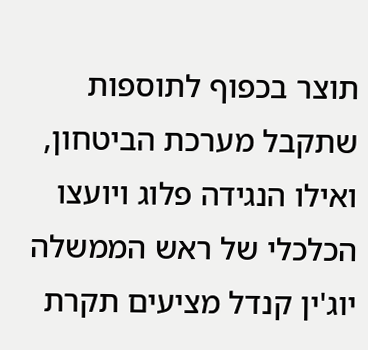תוצר בכפוף לתוספות שתקבל מערכת הביטחון, ואילו הנגידה פלוג ויועצו הכלכלי של ראש הממשלה יוג'ין קנדל מציעים תקרת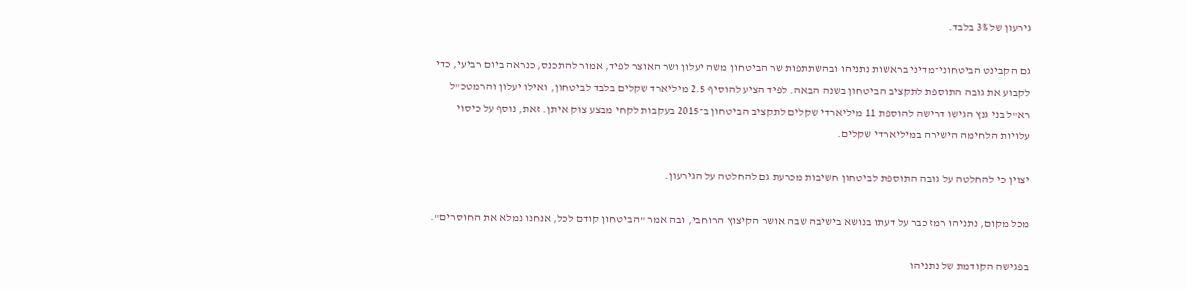גירעון של 3% בלבד.

גם הקבינט הביטחוני־מדיני בראשות נתניהו ובהשתתפות שר הביטחון משה יעלון ושר האוצר לפיד, אמור להתכנס, כנראה ביום רביעי, כדי לקבוע את גובה התוספת לתקציב הביטחון בשנה הבאה. לפיד הציע להוסיף 2.5 מיליארד שקלים בלבד לביטחון, ואילו יעלון והרמטכ"ל רא"ל בני גנץ הגישו דרישה להוספת 11 מיליארדי שקלים לתקציב הביטחון ב־2015 בעקבות לקחי מבצע צוק איתן. זאת, נוסף על כיסוי עלויות הלחימה הישירה במיליארדי שקלים.

יצוין כי להחלטה על גובה התוספת לביטחון חשיבות מכרעת גם להחלטה על הגירעון.

מכל מקום, נתניהו רמז כבר על דעתו בנושא בישיבה שבה אושר הקיצוץ הרוחבי, ובה אמר "הביטחון קודם לכל, אנחנו נמלא את החוסרים".

בפגישה הקודמת של נתניהו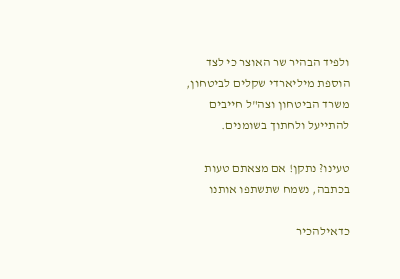ולפיד הבהיר שר האוצר כי לצד הוספת מיליארדי שקלים לביטחון, משרד הביטחון וצה"ל חייבים להתייעל ולחתוך בשומנים.

טעינו? נתקן! אם מצאתם טעות בכתבה, נשמח שתשתפו אותנו

כדאילהכיר